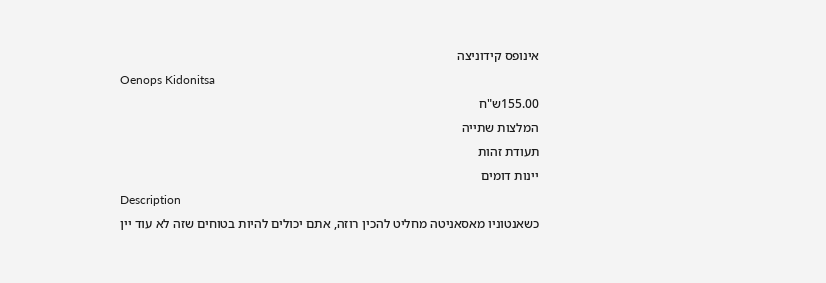אינופס קידוניצה
Oenops Kidonitsa
155.00ש"ח
המלצות שתייה
תעודת זהות
יינות דומים
Description
כשאנטוניו מאסאניטה מחליט להכין רוזה, אתם יכולים להיות בטוחים שזה לא עוד יין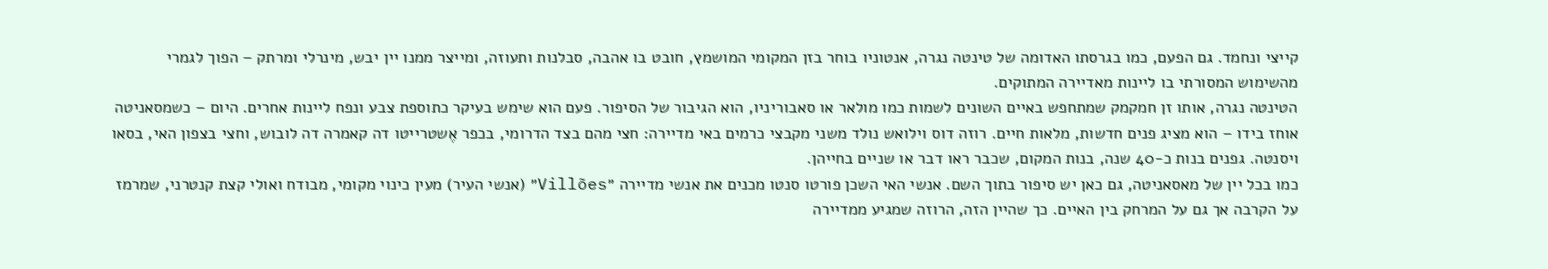קייצי ונחמד. גם הפעם, כמו בגרסתו האדומה של טינטה נגרה, אנטוניו בוחר בזן המקומי המושמץ, חובט בו אהבה, סבלנות ותעוזה, ומייצר ממנו יין יבש, מינרלי ומרתק – הפוך לגמרי מהשימוש המסורתי בו ליינות מאדיירה המתוקים.
הטינטה נגרה, אותו זן חמקמק שמתחפש באיים השונים לשמות כמו מולאר או סאבוריניו, הוא הגיבור של הסיפור. פעם הוא שימש בעיקר כתוספת צבע ונפח ליינות אחרים. היום – כשמסאניטה אוחז בידו – הוא מציג פנים חדשות, מלאות חיים. רוזה דוס וילואש נולד משני מקבצי כרמים באי מדיירה: חצי מהם בצד הדרומי, בכפר אֶשטרייטו דה קאמרה דה לובוש, וחצי בצפון האי, בסאו ויסנטה. גפנים בנות כ-40 שנה, בנות המקום, שכבר ראו דבר או שניים בחייהן.
כמו בכל יין של מאסאניטה, גם כאן יש סיפור בתוך השם. אנשי האי השכן פורטו סנטו מכנים את אנשי מדיירה ״Villões״ (אנשי העיר) מעין כינוי מקומי, מבודח ואולי קצת קנטרני, שמרמז על הקרבה אך גם על המרחק בין האיים. כך שהיין הזה, הרוזה שמגיע ממדיירה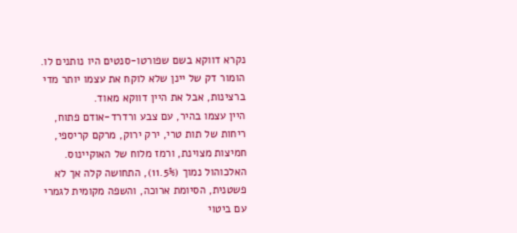נקרא דווקא בשם שפורטו-סנטים היו נותנים לו. הומור דק של יינן שלא לוקח את עצמו יותר מדי ברצינות, אבל את היין דווקא מאוד.
היין עצמו בהיר, עם צבע ורדרד-אודם פתוח, ריחות של תות טרי, ירק ירוק, מרקם קריספי, חמיצות מצוינת, ורמז מלוח של האוקיינוס. האלכוהול נמוך (11.5%), התחושה קלה אך לא פשטנית, הסיומת ארוכה, והשפה מקומית לגמרי עם ביטוי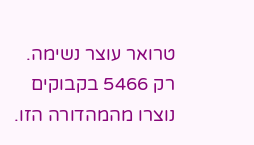טרואר עוצר נשימה.
רק 5466 בקבוקים נוצרו מהמהדורה הזו.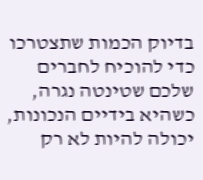בדיוק הכמות שתצטרכו כדי להוכיח לחברים שלכם שטינטה נגרה, כשהיא בידיים הנכונות, יכולה להיות לא רק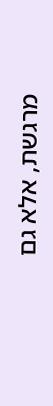מרגשת, אלא גם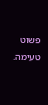פשוט טעימה.